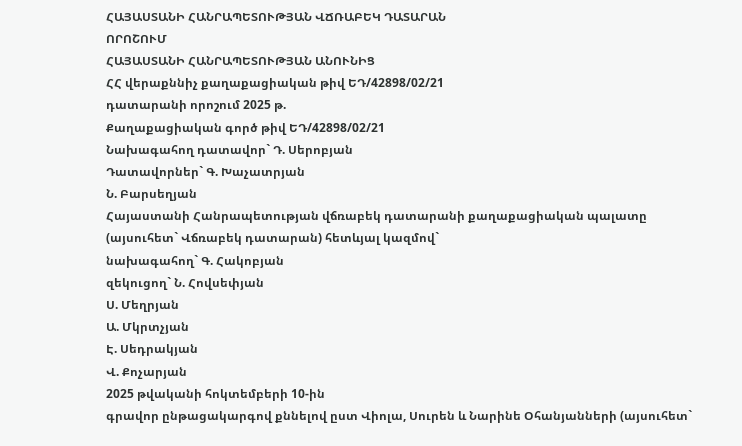ՀԱՅԱՍՏԱՆԻ ՀԱՆՐԱՊԵՏՈՒԹՅԱՆ ՎՃՌԱԲԵԿ ԴԱՏԱՐԱՆ
ՈՐՈՇՈՒՄ
ՀԱՅԱՍՏԱՆԻ ՀԱՆՐԱՊԵՏՈՒԹՅԱՆ ԱՆՈՒՆԻՑ
ՀՀ վերաքննիչ քաղաքացիական թիվ ԵԴ/42898/02/21
դատարանի որոշում 2025 թ.
Քաղաքացիական գործ թիվ ԵԴ/42898/02/21
Նախագահող դատավոր` Դ. Սերոբյան
Դատավորներ` Գ. Խաչատրյան
Ն. Բարսեղյան
Հայաստանի Հանրապետության վճռաբեկ դատարանի քաղաքացիական պալատը
(այսուհետ` Վճռաբեկ դատարան) հետևյալ կազմով`
նախագահող` Գ. Հակոբյան
զեկուցող` Ն. Հովսեփյան
Ս. Մեղրյան
Ա. Մկրտչյան
Է. Սեդրակյան
Վ. Քոչարյան
2025 թվականի հոկտեմբերի 10-ին
գրավոր ընթացակարգով քննելով ըստ Վիոլա, Սուրեն և Նարինե Օհանյանների (այսուհետ`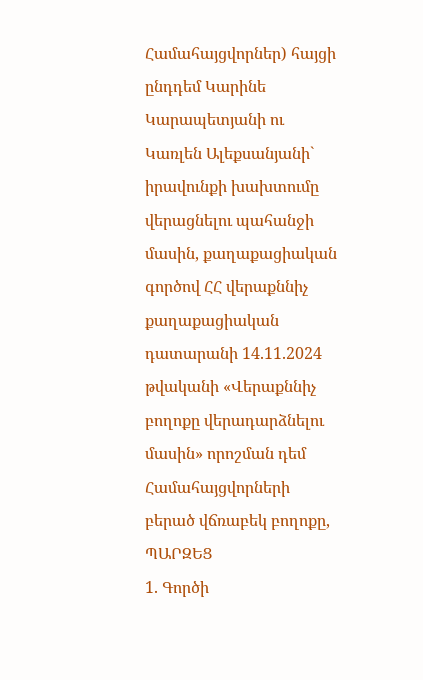Համահայցվորներ) հայցի ընդդեմ Կարինե Կարապետյանի ու Կառլեն Ալեքսանյանի` իրավունքի խախտումը վերացնելու պահանջի մասին, քաղաքացիական գործով ՀՀ վերաքննիչ քաղաքացիական դատարանի 14.11.2024 թվականի «Վերաքննիչ բողոքը վերադարձնելու մասին» որոշման դեմ Համահայցվորների բերած վճռաբեկ բողոքը,
ՊԱՐԶԵՑ
1. Գործի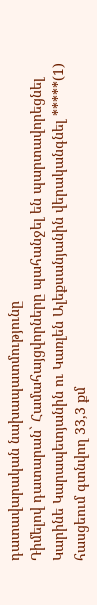դատավարական նախապատմությունը
Դիմելով դատարան` Համահայցվորները պահանջել են պարտավորեցնել Կարինե Կարապետյանին ու Կառլեն Ալեքսանյանին վերականգնել *****(1) հասցեում գտնվող 33,3 քմ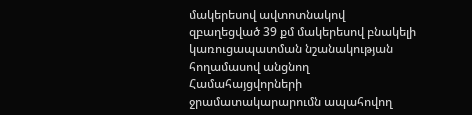մակերեսով ավտոտնակով զբաղեցված 39 քմ մակերեսով բնակելի կառուցապատման նշանակության հողամասով անցնող Համահայցվորների ջրամատակարարումն ապահովող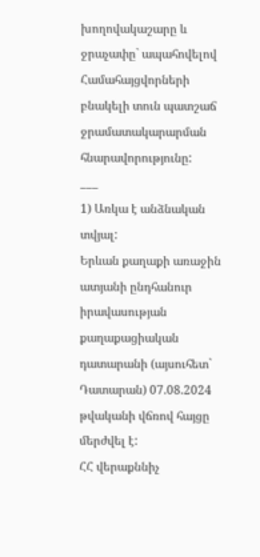խողովակաշարը և ջրաչափը` ապահովելով Համահայցվորների բնակելի տուն պատշաճ ջրամատակարարման հնարավորությունը:
___
1) Առկա է անձնական տվյալ:
Երևան քաղաքի առաջին ատյանի ընդհանուր իրավասության քաղաքացիական դատարանի (այսուհետ` Դատարան) 07.08.2024 թվականի վճռով հայցը մերժվել է:
ՀՀ վերաքննիչ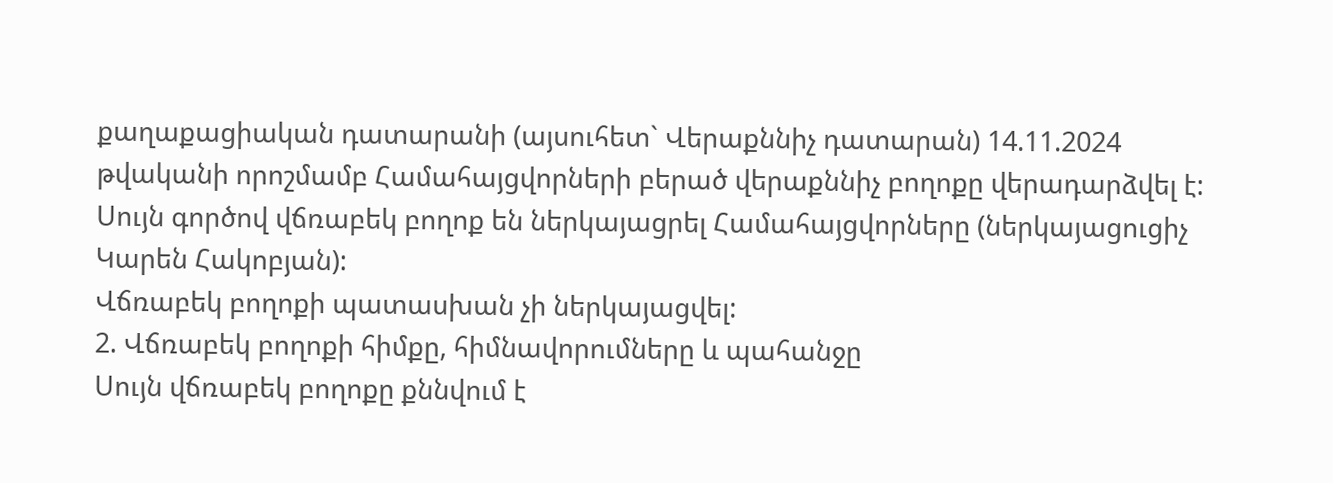քաղաքացիական դատարանի (այսուհետ` Վերաքննիչ դատարան) 14.11.2024 թվականի որոշմամբ Համահայցվորների բերած վերաքննիչ բողոքը վերադարձվել է:
Սույն գործով վճռաբեկ բողոք են ներկայացրել Համահայցվորները (ներկայացուցիչ Կարեն Հակոբյան):
Վճռաբեկ բողոքի պատասխան չի ներկայացվել:
2. Վճռաբեկ բողոքի հիմքը, հիմնավորումները և պահանջը
Սույն վճռաբեկ բողոքը քննվում է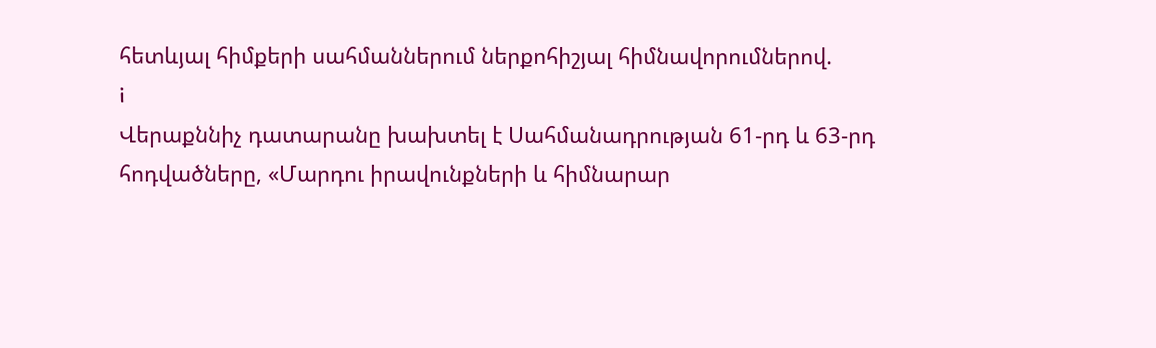հետևյալ հիմքերի սահմաններում ներքոհիշյալ հիմնավորումներով.
i
Վերաքննիչ դատարանը խախտել է Սահմանադրության 61-րդ և 63-րդ հոդվածները, «Մարդու իրավունքների և հիմնարար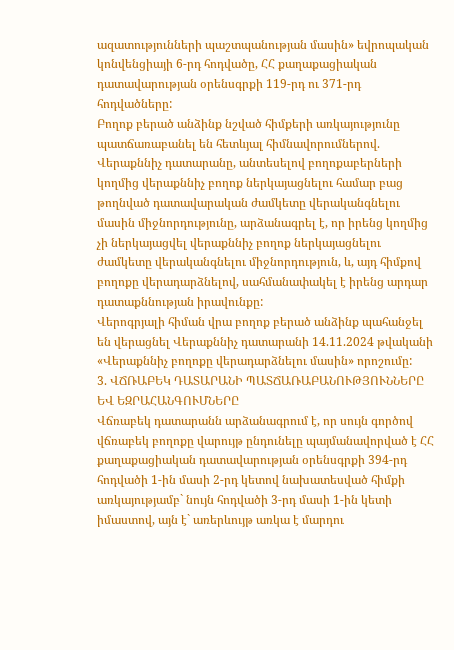ազատությունների պաշտպանության մասին» եվրոպական կոնվենցիայի 6-րդ հոդվածը, ՀՀ քաղաքացիական դատավարության օրենսգրքի 119-րդ ու 371-րդ հոդվածները:
Բողոք բերած անձինք նշված հիմքերի առկայությունը պատճառաբանել են հետևյալ հիմնավորումներով.
Վերաքննիչ դատարանը, անտեսելով բողոքաբերների կողմից վերաքննիչ բողոք ներկայացնելու համար բաց թողնված դատավարական ժամկետը վերականգնելու մասին միջնորդությունը, արձանագրել է, որ իրենց կողմից չի ներկայացվել վերաքննիչ բողոք ներկայացնելու ժամկետը վերականգնելու միջնորդություն, և, այդ հիմքով բողոքը վերադարձնելով, սահմանափակել է իրենց արդար դատաքննության իրավունքը:
Վերոգրյալի հիման վրա բողոք բերած անձինք պահանջել են վերացնել Վերաքննիչ դատարանի 14.11.2024 թվականի «Վերաքննիչ բողոքը վերադարձնելու մասին» որոշումը:
3. ՎՃՌԱԲԵԿ ԴԱՏԱՐԱՆԻ ՊԱՏՃԱՌԱԲԱՆՈՒԹՅՈՒՆՆԵՐԸ ԵՎ ԵԶՐԱՀԱՆԳՈՒՄՆԵՐԸ
Վճռաբեկ դատարանն արձանագրում է, որ սույն գործով վճռաբեկ բողոքը վարույթ ընդունելը պայմանավորված է ՀՀ քաղաքացիական դատավարության օրենսգրքի 394-րդ հոդվածի 1-ին մասի 2-րդ կետով նախատեսված հիմքի առկայությամբ` նույն հոդվածի 3-րդ մասի 1-ին կետի իմաստով, այն է` առերևույթ առկա է մարդու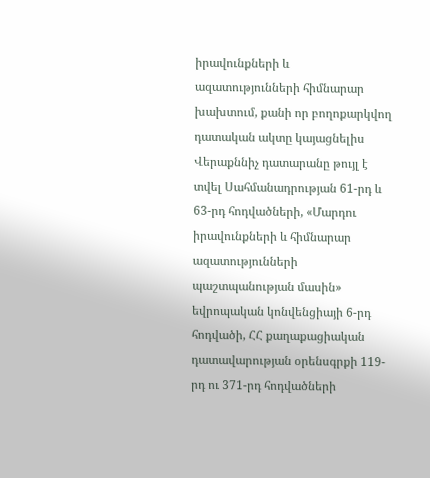իրավունքների և ազատությունների հիմնարար խախտում, քանի որ բողոքարկվող դատական ակտը կայացնելիս Վերաքննիչ դատարանը թույլ է տվել Սահմանադրության 61-րդ և 63-րդ հոդվածների, «Մարդու իրավունքների և հիմնարար ազատությունների պաշտպանության մասին» եվրոպական կոնվենցիայի 6-րդ հոդվածի, ՀՀ քաղաքացիական դատավարության օրենսգրքի 119-րդ ու 371-րդ հոդվածների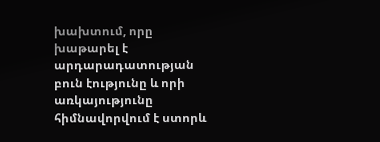խախտում, որը խաթարել է արդարադատության բուն էությունը և որի առկայությունը հիմնավորվում է ստորև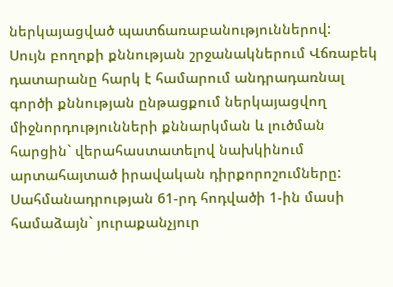ներկայացված պատճառաբանություններով:
Սույն բողոքի քննության շրջանակներում Վճռաբեկ դատարանը հարկ է համարում անդրադառնալ գործի քննության ընթացքում ներկայացվող միջնորդությունների քննարկման և լուծման հարցին` վերահաստատելով նախկինում արտահայտած իրավական դիրքորոշումները:
Սահմանադրության 61-րդ հոդվածի 1-ին մասի համաձայն` յուրաքանչյուր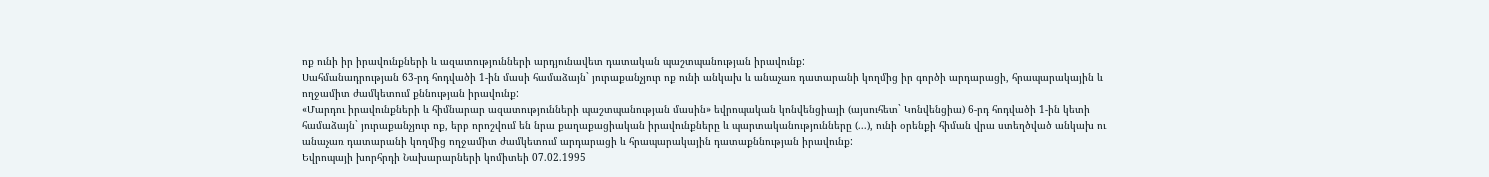ոք ունի իր իրավունքների և ազատությունների արդյունավետ դատական պաշտպանության իրավունք:
Սահմանադրության 63-րդ հոդվածի 1-ին մասի համաձայն` յուրաքանչյուր ոք ունի անկախ և անաչառ դատարանի կողմից իր գործի արդարացի, հրապարակային և ողջամիտ ժամկետում քննության իրավունք:
«Մարդու իրավունքների և հիմնարար ազատությունների պաշտպանության մասին» եվրոպական կոնվենցիայի (այսուհետ` Կոնվենցիա) 6-րդ հոդվածի 1-ին կետի համաձայն` յուրաքանչյուր ոք, երբ որոշվում են նրա քաղաքացիական իրավունքները և պարտականությունները (...), ունի օրենքի հիման վրա ստեղծված անկախ ու անաչառ դատարանի կողմից ողջամիտ ժամկետում արդարացի և հրապարակային դատաքննության իրավունք:
Եվրոպայի խորհրդի Նախարարների կոմիտեի 07.02.1995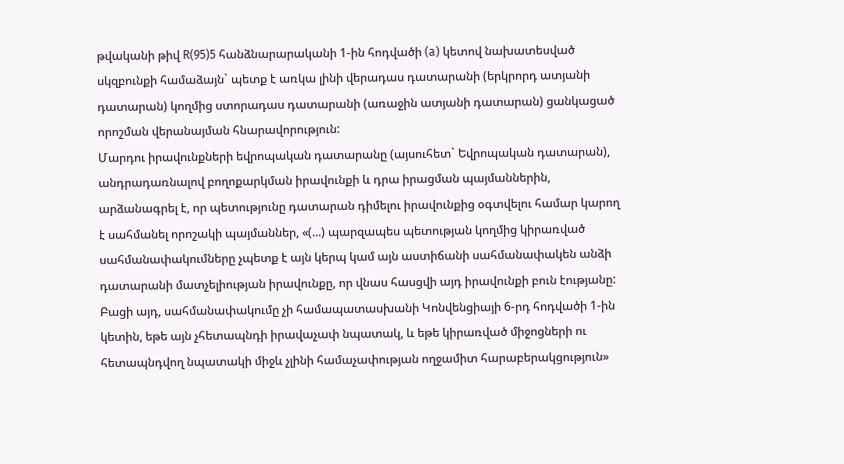թվականի թիվ R(95)5 հանձնարարականի 1-ին հոդվածի (a) կետով նախատեսված սկզբունքի համաձայն` պետք է առկա լինի վերադաս դատարանի (երկրորդ ատյանի դատարան) կողմից ստորադաս դատարանի (առաջին ատյանի դատարան) ցանկացած որոշման վերանայման հնարավորություն:
Մարդու իրավունքների եվրոպական դատարանը (այսուհետ` Եվրոպական դատարան), անդրադառնալով բողոքարկման իրավունքի և դրա իրացման պայմաններին, արձանագրել է, որ պետությունը դատարան դիմելու իրավունքից օգտվելու համար կարող է սահմանել որոշակի պայմաններ, «(...) պարզապես պետության կողմից կիրառված սահմանափակումները չպետք է այն կերպ կամ այն աստիճանի սահմանափակեն անձի դատարանի մատչելիության իրավունքը, որ վնաս հասցվի այդ իրավունքի բուն էությանը: Բացի այդ, սահմանափակումը չի համապատասխանի Կոնվենցիայի 6-րդ հոդվածի 1-ին կետին, եթե այն չհետապնդի իրավաչափ նպատակ, և եթե կիրառված միջոցների ու հետապնդվող նպատակի միջև չլինի համաչափության ողջամիտ հարաբերակցություն»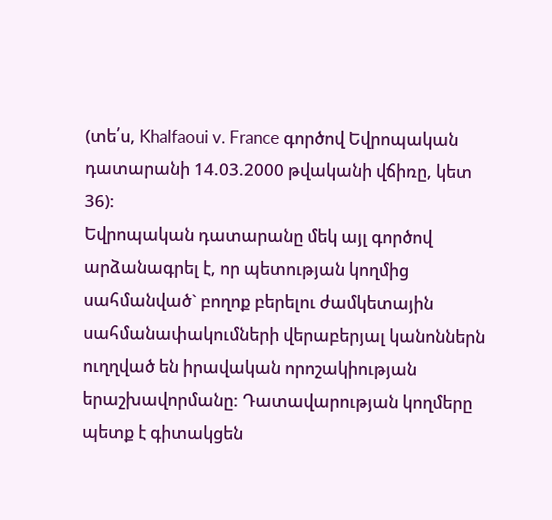(տե՛ս, Khalfaoui v. France գործով Եվրոպական դատարանի 14.03.2000 թվականի վճիռը, կետ 36):
Եվրոպական դատարանը մեկ այլ գործով արձանագրել է, որ պետության կողմից սահմանված` բողոք բերելու ժամկետային սահմանափակումների վերաբերյալ կանոններն ուղղված են իրավական որոշակիության երաշխավորմանը: Դատավարության կողմերը պետք է գիտակցեն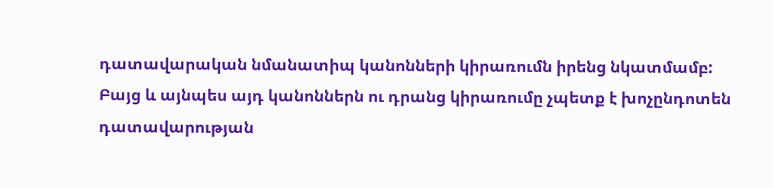դատավարական նմանատիպ կանոնների կիրառումն իրենց նկատմամբ: Բայց և այնպես այդ կանոններն ու դրանց կիրառումը չպետք է խոչընդոտեն դատավարության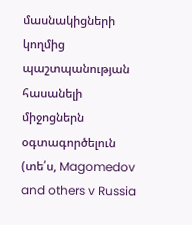մասնակիցների կողմից պաշտպանության հասանելի միջոցներն օգտագործելուն (տե՛ս, Magomedov and others v Russia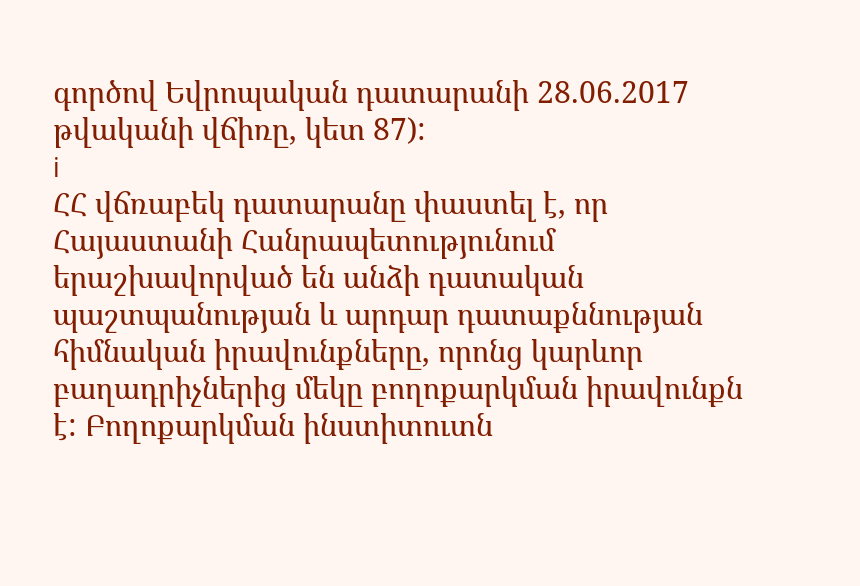գործով Եվրոպական դատարանի 28.06.2017 թվականի վճիռը, կետ 87):
i
ՀՀ վճռաբեկ դատարանը փաստել է, որ Հայաստանի Հանրապետությունում երաշխավորված են անձի դատական պաշտպանության և արդար դատաքննության հիմնական իրավունքները, որոնց կարևոր բաղադրիչներից մեկը բողոքարկման իրավունքն է: Բողոքարկման ինստիտուտն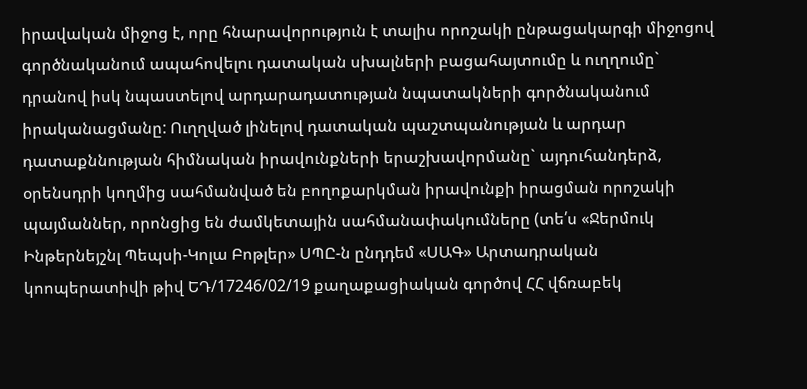իրավական միջոց է, որը հնարավորություն է տալիս որոշակի ընթացակարգի միջոցով գործնականում ապահովելու դատական սխալների բացահայտումը և ուղղումը` դրանով իսկ նպաստելով արդարադատության նպատակների գործնականում իրականացմանը: Ուղղված լինելով դատական պաշտպանության և արդար դատաքննության հիմնական իրավունքների երաշխավորմանը` այդուհանդերձ, օրենսդրի կողմից սահմանված են բողոքարկման իրավունքի իրացման որոշակի պայմաններ, որոնցից են ժամկետային սահմանափակումները (տե՛ս «Ջերմուկ Ինթերնեյշնլ Պեպսի-Կոլա Բոթլեր» ՍՊԸ-ն ընդդեմ «ՍԱԳ» Արտադրական կոոպերատիվի թիվ ԵԴ/17246/02/19 քաղաքացիական գործով ՀՀ վճռաբեկ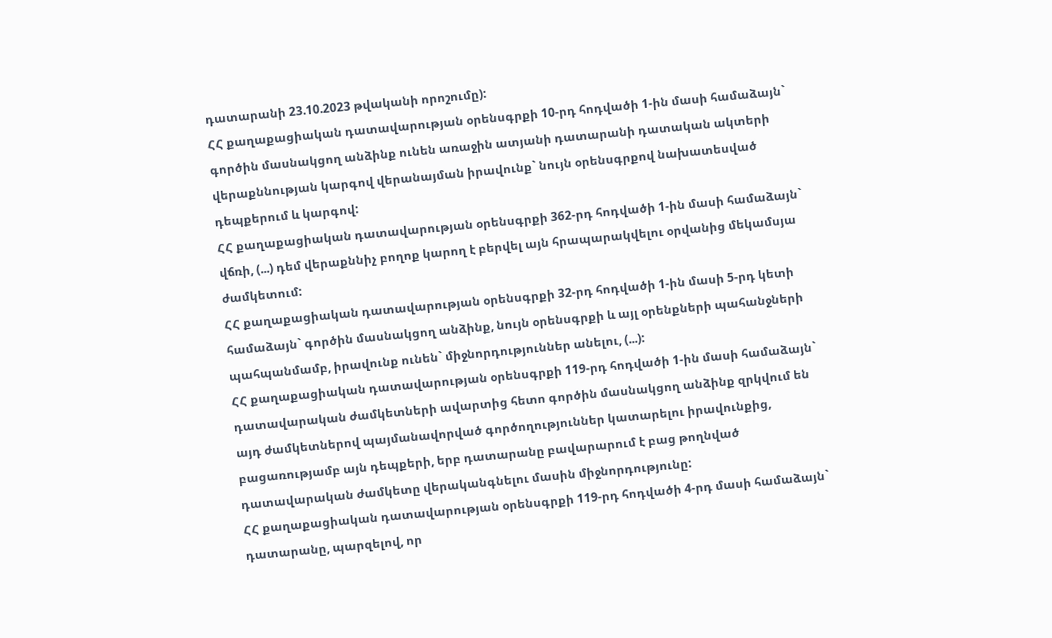դատարանի 23.10.2023 թվականի որոշումը):
ՀՀ քաղաքացիական դատավարության օրենսգրքի 10-րդ հոդվածի 1-ին մասի համաձայն` գործին մասնակցող անձինք ունեն առաջին ատյանի դատարանի դատական ակտերի վերաքննության կարգով վերանայման իրավունք` նույն օրենսգրքով նախատեսված դեպքերում և կարգով:
ՀՀ քաղաքացիական դատավարության օրենսգրքի 362-րդ հոդվածի 1-ին մասի համաձայն` վճռի, (...) դեմ վերաքննիչ բողոք կարող է բերվել այն հրապարակվելու օրվանից մեկամսյա ժամկետում:
ՀՀ քաղաքացիական դատավարության օրենսգրքի 32-րդ հոդվածի 1-ին մասի 5-րդ կետի համաձայն` գործին մասնակցող անձինք, նույն օրենսգրքի և այլ օրենքների պահանջների պահպանմամբ, իրավունք ունեն` միջնորդություններ անելու, (...):
ՀՀ քաղաքացիական դատավարության օրենսգրքի 119-րդ հոդվածի 1-ին մասի համաձայն` դատավարական ժամկետների ավարտից հետո գործին մասնակցող անձինք զրկվում են այդ ժամկետներով պայմանավորված գործողություններ կատարելու իրավունքից, բացառությամբ այն դեպքերի, երբ դատարանը բավարարում է բաց թողնված դատավարական ժամկետը վերականգնելու մասին միջնորդությունը:
ՀՀ քաղաքացիական դատավարության օրենսգրքի 119-րդ հոդվածի 4-րդ մասի համաձայն` դատարանը, պարզելով, որ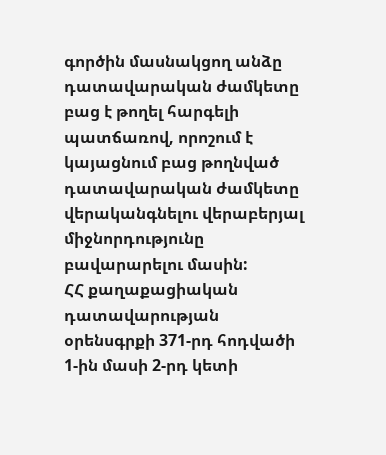գործին մասնակցող անձը դատավարական ժամկետը բաց է թողել հարգելի պատճառով, որոշում է կայացնում բաց թողնված դատավարական ժամկետը վերականգնելու վերաբերյալ միջնորդությունը բավարարելու մասին:
ՀՀ քաղաքացիական դատավարության օրենսգրքի 371-րդ հոդվածի 1-ին մասի 2-րդ կետի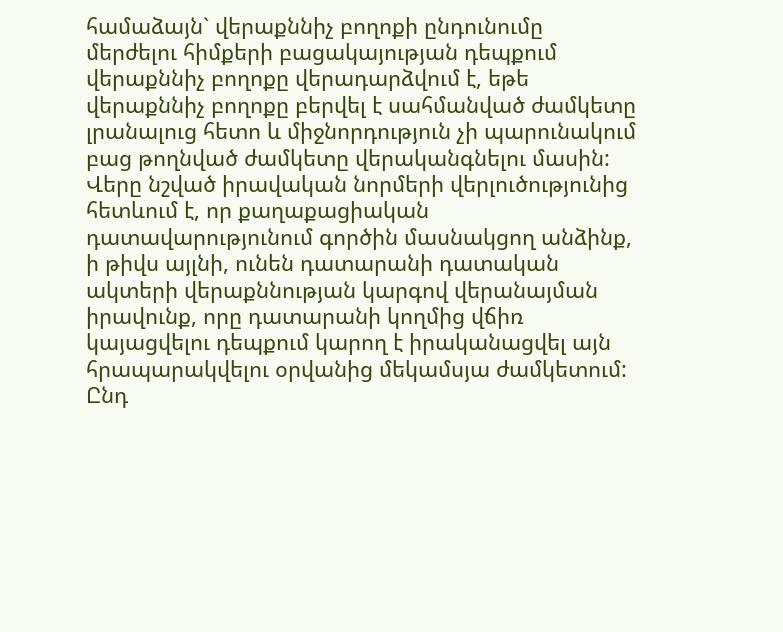համաձայն` վերաքննիչ բողոքի ընդունումը մերժելու հիմքերի բացակայության դեպքում վերաքննիչ բողոքը վերադարձվում է, եթե վերաքննիչ բողոքը բերվել է սահմանված ժամկետը լրանալուց հետո և միջնորդություն չի պարունակում բաց թողնված ժամկետը վերականգնելու մասին:
Վերը նշված իրավական նորմերի վերլուծությունից հետևում է, որ քաղաքացիական դատավարությունում գործին մասնակցող անձինք, ի թիվս այլնի, ունեն դատարանի դատական ակտերի վերաքննության կարգով վերանայման իրավունք, որը դատարանի կողմից վճիռ կայացվելու դեպքում կարող է իրականացվել այն հրապարակվելու օրվանից մեկամսյա ժամկետում: Ընդ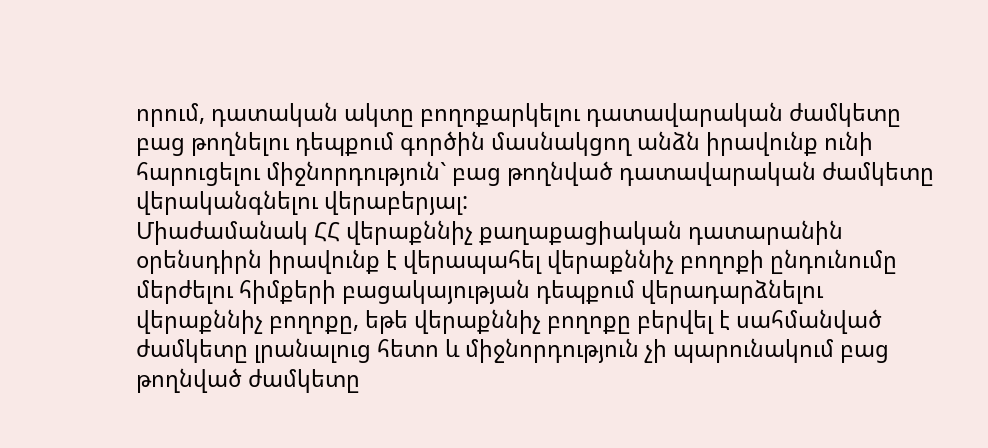որում, դատական ակտը բողոքարկելու դատավարական ժամկետը բաց թողնելու դեպքում գործին մասնակցող անձն իրավունք ունի հարուցելու միջնորդություն` բաց թողնված դատավարական ժամկետը վերականգնելու վերաբերյալ:
Միաժամանակ ՀՀ վերաքննիչ քաղաքացիական դատարանին օրենսդիրն իրավունք է վերապահել վերաքննիչ բողոքի ընդունումը մերժելու հիմքերի բացակայության դեպքում վերադարձնելու վերաքննիչ բողոքը, եթե վերաքննիչ բողոքը բերվել է սահմանված ժամկետը լրանալուց հետո և միջնորդություն չի պարունակում բաց թողնված ժամկետը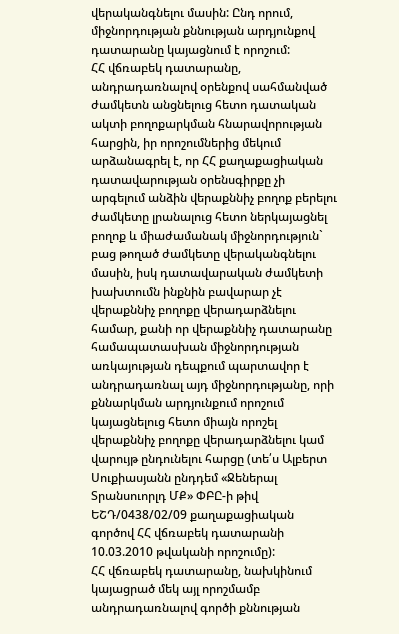վերականգնելու մասին: Ընդ որում, միջնորդության քննության արդյունքով դատարանը կայացնում է որոշում:
ՀՀ վճռաբեկ դատարանը, անդրադառնալով օրենքով սահմանված ժամկետն անցնելուց հետո դատական ակտի բողոքարկման հնարավորության հարցին, իր որոշումներից մեկում արձանագրել է, որ ՀՀ քաղաքացիական դատավարության օրենսգիրքը չի արգելում անձին վերաքննիչ բողոք բերելու ժամկետը լրանալուց հետո ներկայացնել բողոք և միաժամանակ միջնորդություն` բաց թողած ժամկետը վերականգնելու մասին, իսկ դատավարական ժամկետի խախտումն ինքնին բավարար չէ վերաքննիչ բողոքը վերադարձնելու համար, քանի որ վերաքննիչ դատարանը համապատասխան միջնորդության առկայության դեպքում պարտավոր է անդրադառնալ այդ միջնորդությանը, որի քննարկման արդյունքում որոշում կայացնելուց հետո միայն որոշել վերաքննիչ բողոքը վերադարձնելու կամ վարույթ ընդունելու հարցը (տե՛ս Ալբերտ Սուքիասյանն ընդդեմ «Ջեներալ Տրանսուորլդ ՄՔ» ՓԲԸ-ի թիվ ԵՇԴ/0438/02/09 քաղաքացիական գործով ՀՀ վճռաբեկ դատարանի 10.03.2010 թվականի որոշումը):
ՀՀ վճռաբեկ դատարանը, նախկինում կայացրած մեկ այլ որոշմամբ անդրադառնալով գործի քննության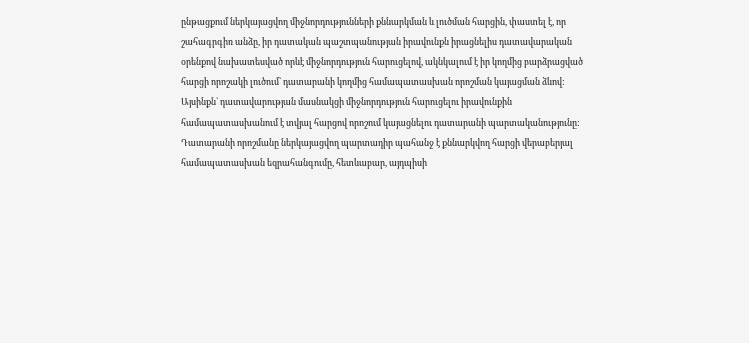ընթացքում ներկայացվող միջնորդությունների քննարկման և լուծման հարցին, փաստել է, որ շահագրգիռ անձը, իր դատական պաշտպանության իրավունքն իրացնելիս դատավարական օրենքով նախատեսված որևէ միջնորդություն հարուցելով, ակնկալում է իր կողմից բարձրացված հարցի որոշակի լուծում` դատարանի կողմից համապատասխան որոշման կայացման ձևով: Այսինքն` դատավարության մասնակցի միջնորդություն հարուցելու իրավունքին համապատասխանում է տվյալ հարցով որոշում կայացնելու դատարանի պարտականությունը: Դատարանի որոշմանը ներկայացվող պարտադիր պահանջ է քննարկվող հարցի վերաբերյալ համապատասխան եզրահանգումը, հետևաբար, այդպիսի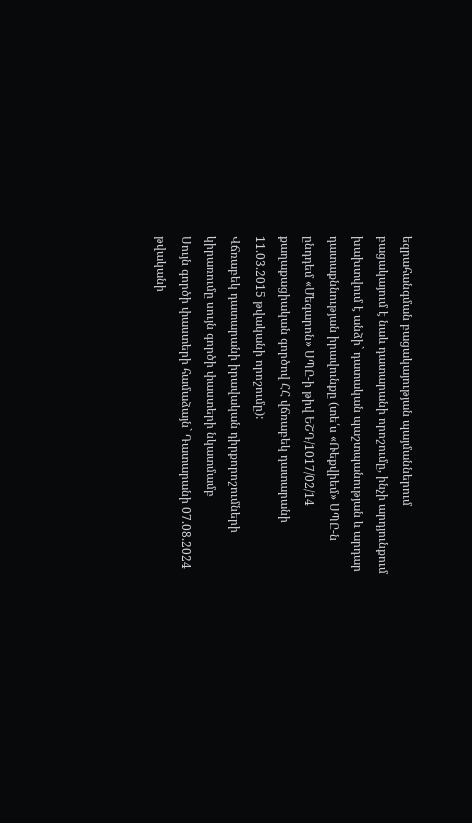եզրահանգման բացակայության պայմաններում բացակայում է նաև դատարանի որոշումը, ինչի արդյունքում խախտվում է անձի` դատական պաշտպանության և արդար դատաքննության իրավունքը (տե՛ս «Ռեքվիեմ» ՍՊԸ-ն ընդդեմ «Մեգարոն» ՍՊԸ-ի թիվ ԵՇԴ/1017/02/14 քաղաքացիական գործով ՀՀ վճռաբեկ դատարանի 11.03.2015 թվականի որոշումը):
Վճռաբեկ դատարանի իրավական դիրքորոշումների կիրառումը սույն գործի փաստերի նկատմամբ
Սույն գործի փաստերի համաձայն` Դատարանի 07.08.2024 թվականի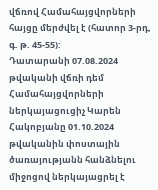վճռով Համահայցվորների հայցը մերժվել է (հատոր 3-րդ, գ. թ. 45-55):
Դատարանի 07.08.2024 թվականի վճռի դեմ Համահայցվորների ներկայացուցիչ Կարեն Հակոբյանը 01.10.2024 թվականին փոստային ծառայությանն հանձնելու միջոցով ներկայացրել է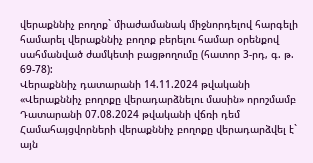վերաքննիչ բողոք` միաժամանակ միջնորդելով հարգելի համարել վերաքննիչ բողոք բերելու համար օրենքով սահմանված ժամկետի բացթողումը (հատոր 3-րդ, գ. թ. 69-78):
Վերաքննիչ դատարանի 14.11.2024 թվականի «Վերաքննիչ բողոքը վերադարձնելու մասին» որոշմամբ Դատարանի 07.08.2024 թվականի վճռի դեմ Համահայցվորների վերաքննիչ բողոքը վերադարձվել է` այն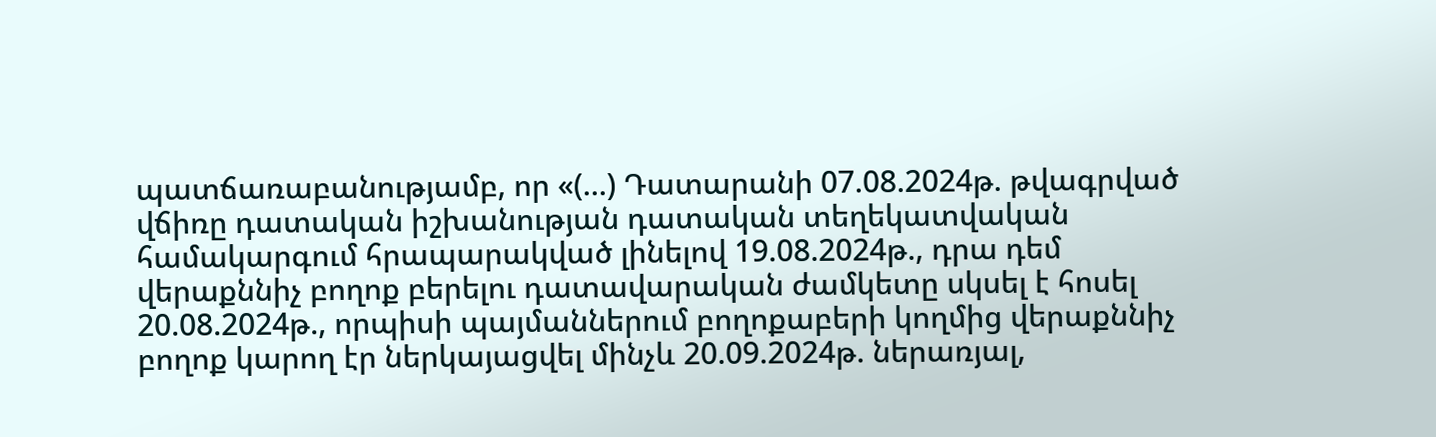պատճառաբանությամբ, որ «(...) Դատարանի 07.08.2024թ. թվագրված վճիռը դատական իշխանության դատական տեղեկատվական համակարգում հրապարակված լինելով 19.08.2024թ., դրա դեմ վերաքննիչ բողոք բերելու դատավարական ժամկետը սկսել է հոսել 20.08.2024թ., որպիսի պայմաններում բողոքաբերի կողմից վերաքննիչ բողոք կարող էր ներկայացվել մինչև 20.09.2024թ. ներառյալ,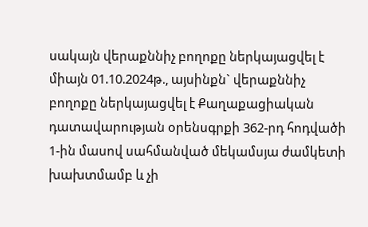սակայն վերաքննիչ բողոքը ներկայացվել է միայն 01.10.2024թ., այսինքն` վերաքննիչ բողոքը ներկայացվել է Քաղաքացիական դատավարության օրենսգրքի 362-րդ հոդվածի 1-ին մասով սահմանված մեկամսյա ժամկետի խախտմամբ և չի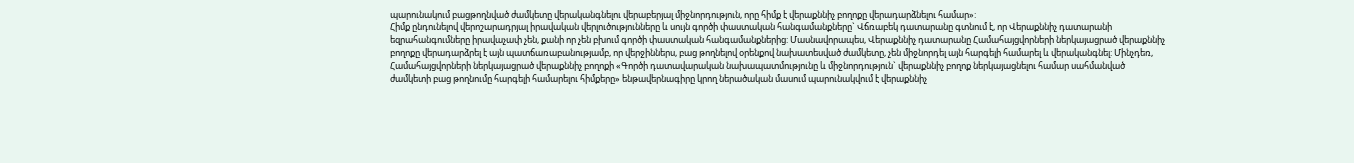պարունակում բացթողնված ժամկետը վերականգնելու վերաբերյալ միջնորդություն, որը հիմք է վերաքննիչ բողոքը վերադարձնելու համար»:
Հիմք ընդունելով վերոշարադրյալ իրավական վերլուծությունները և սույն գործի փաստական հանգամանքները` Վճռաբեկ դատարանը գտնում է, որ Վերաքննիչ դատարանի եզրահանգումները իրավաչափ չեն, քանի որ չեն բխում գործի փաստական հանգամանքներից: Մասնավորապես, Վերաքննիչ դատարանը Համահայցվորների ներկայացրած վերաքննիչ բողոքը վերադարձրել է այն պատճառաբանությամբ, որ վերջիններս, բաց թողնելով օրենքով նախատեսված ժամկետը, չեն միջնորդել այն հարգելի համարել և վերականգնել: Մինչդեռ, Համահայցվորների ներկայացրած վերաքննիչ բողոքի «Գործի դատավարական նախապատմությունը և միջնորդություն` վերաքննիչ բողոք ներկայացնելու համար սահմանված ժամկետի բաց թողնումը հարգելի համարելու հիմքերը» ենթավերնագիրը կրող ներածական մասում պարունակվում է վերաքննիչ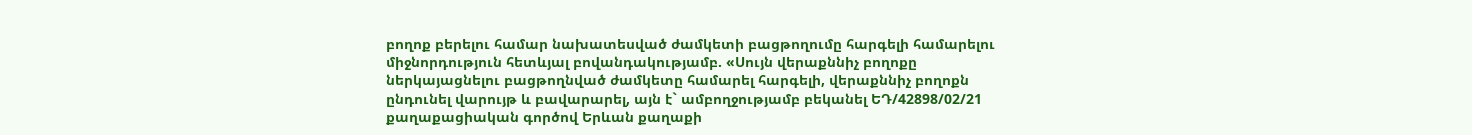բողոք բերելու համար նախատեսված ժամկետի բացթողումը հարգելի համարելու միջնորդություն հետևյալ բովանդակությամբ. «Սույն վերաքննիչ բողոքը ներկայացնելու բացթողնված ժամկետը համարել հարգելի, վերաքննիչ բողոքն ընդունել վարույթ և բավարարել, այն է` ամբողջությամբ բեկանել ԵԴ/42898/02/21 քաղաքացիական գործով Երևան քաղաքի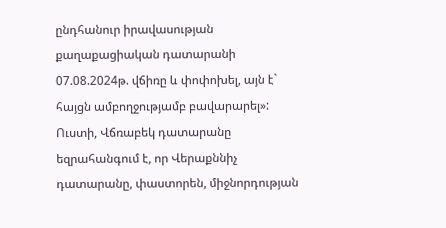ընդհանուր իրավասության քաղաքացիական դատարանի 07.08.2024թ. վճիռը և փոփոխել, այն է` հայցն ամբողջությամբ բավարարել»:
Ուստի, Վճռաբեկ դատարանը եզրահանգում է, որ Վերաքննիչ դատարանը, փաստորեն, միջնորդության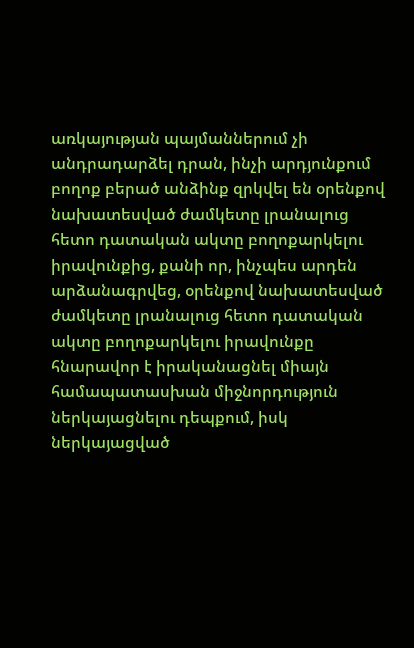առկայության պայմաններում չի անդրադարձել դրան, ինչի արդյունքում բողոք բերած անձինք զրկվել են օրենքով նախատեսված ժամկետը լրանալուց հետո դատական ակտը բողոքարկելու իրավունքից, քանի որ, ինչպես արդեն արձանագրվեց, օրենքով նախատեսված ժամկետը լրանալուց հետո դատական ակտը բողոքարկելու իրավունքը հնարավոր է իրականացնել միայն համապատասխան միջնորդություն ներկայացնելու դեպքում, իսկ ներկայացված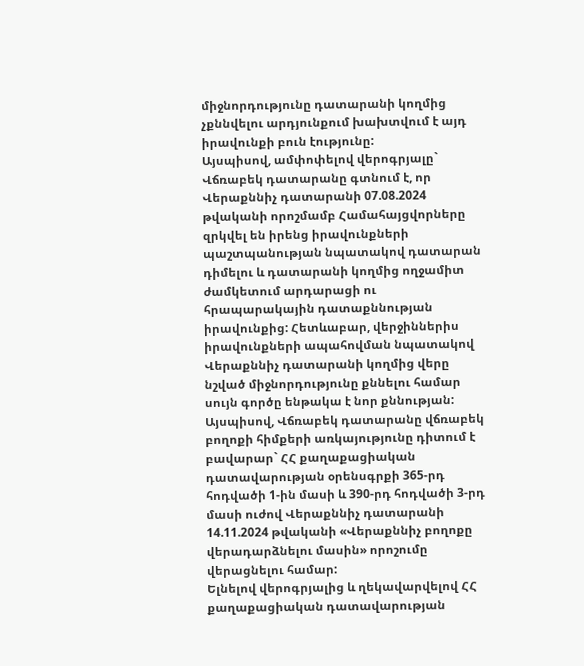միջնորդությունը դատարանի կողմից չքննվելու արդյունքում խախտվում է այդ իրավունքի բուն էությունը:
Այսպիսով, ամփոփելով վերոգրյալը` Վճռաբեկ դատարանը գտնում է, որ Վերաքննիչ դատարանի 07.08.2024 թվականի որոշմամբ Համահայցվորները զրկվել են իրենց իրավունքների պաշտպանության նպատակով դատարան դիմելու և դատարանի կողմից ողջամիտ ժամկետում արդարացի ու հրապարակային դատաքննության իրավունքից: Հետևաբար, վերջիններիս իրավունքների ապահովման նպատակով Վերաքննիչ դատարանի կողմից վերը նշված միջնորդությունը քննելու համար սույն գործը ենթակա է նոր քննության:
Այսպիսով, Վճռաբեկ դատարանը վճռաբեկ բողոքի հիմքերի առկայությունը դիտում է բավարար` ՀՀ քաղաքացիական դատավարության օրենսգրքի 365-րդ հոդվածի 1-ին մասի և 390-րդ հոդվածի 3-րդ մասի ուժով Վերաքննիչ դատարանի 14.11.2024 թվականի «Վերաքննիչ բողոքը վերադարձնելու մասին» որոշումը վերացնելու համար:
Ելնելով վերոգրյալից և ղեկավարվելով ՀՀ քաղաքացիական դատավարության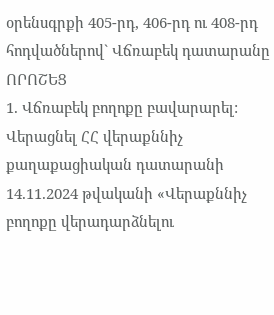օրենսգրքի 405-րդ, 406-րդ ու 408-րդ հոդվածներով` Վճռաբեկ դատարանը
ՈՐՈՇԵՑ
1. Վճռաբեկ բողոքը բավարարել: Վերացնել ՀՀ վերաքննիչ քաղաքացիական դատարանի 14.11.2024 թվականի «Վերաքննիչ բողոքը վերադարձնելու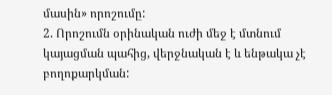մասին» որոշումը:
2. Որոշումն օրինական ուժի մեջ է մտնում կայացման պահից, վերջնական է և ենթակա չէ բողոքարկման: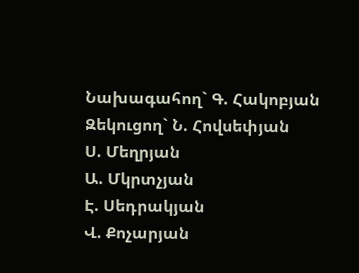Նախագահող` Գ. Հակոբյան
Զեկուցող` Ն. Հովսեփյան
Ս. Մեղրյան
Ա. Մկրտչյան
Է. Սեդրակյան
Վ. Քոչարյան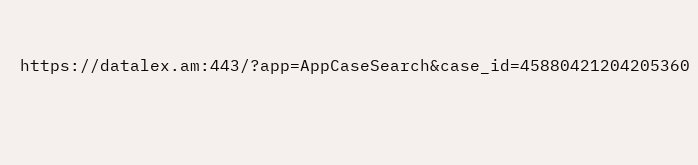https://datalex.am:443/?app=AppCaseSearch&case_id=45880421204205360